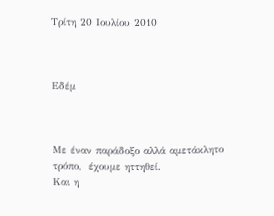Τρίτη 20 Ιουλίου 2010



Εδέμ



Με έναν παράδοξο αλλά αμετάκλητο τρόπο,  έχουμε ηττηθεί.
Και η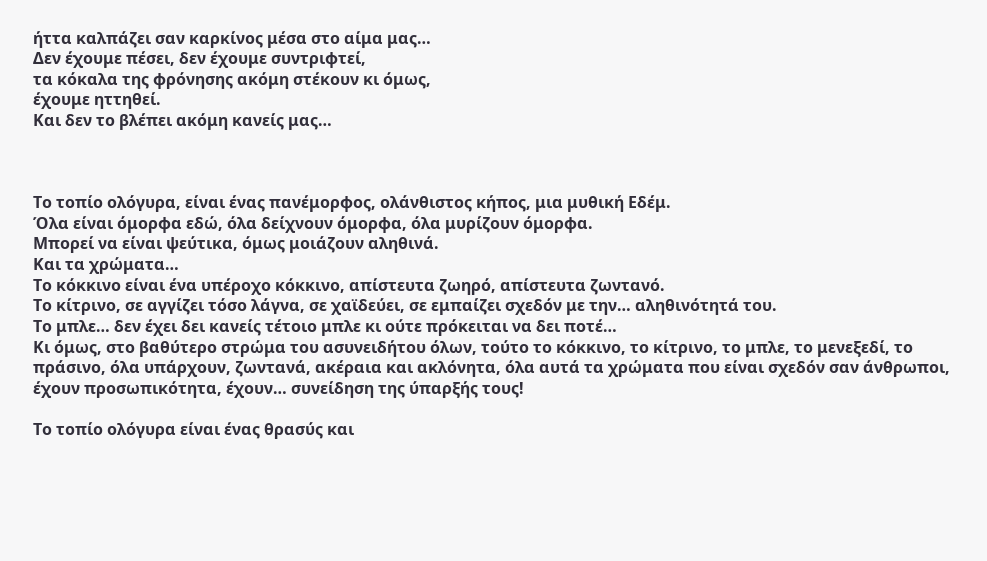ήττα καλπάζει σαν καρκίνος μέσα στο αίμα μας…
Δεν έχουμε πέσει, δεν έχουμε συντριφτεί,
τα κόκαλα της φρόνησης ακόμη στέκουν κι όμως,
έχουμε ηττηθεί.
Και δεν το βλέπει ακόμη κανείς μας…



Το τοπίο ολόγυρα, είναι ένας πανέμορφος, ολάνθιστος κήπος, μια μυθική Εδέμ.
Όλα είναι όμορφα εδώ, όλα δείχνουν όμορφα, όλα μυρίζουν όμορφα.
Μπορεί να είναι ψεύτικα, όμως μοιάζουν αληθινά.
Και τα χρώματα…
Το κόκκινο είναι ένα υπέροχο κόκκινο, απίστευτα ζωηρό, απίστευτα ζωντανό.
Το κίτρινο, σε αγγίζει τόσο λάγνα, σε χαϊδεύει, σε εμπαίζει σχεδόν με την… αληθινότητά του.
Το μπλε… δεν έχει δει κανείς τέτοιο μπλε κι ούτε πρόκειται να δει ποτέ…
Κι όμως, στο βαθύτερο στρώμα του ασυνειδήτου όλων, τούτο το κόκκινο, το κίτρινο, το μπλε, το μενεξεδί, το πράσινο, όλα υπάρχουν, ζωντανά, ακέραια και ακλόνητα, όλα αυτά τα χρώματα που είναι σχεδόν σαν άνθρωποι, έχουν προσωπικότητα, έχουν… συνείδηση της ύπαρξής τους!

Το τοπίο ολόγυρα είναι ένας θρασύς και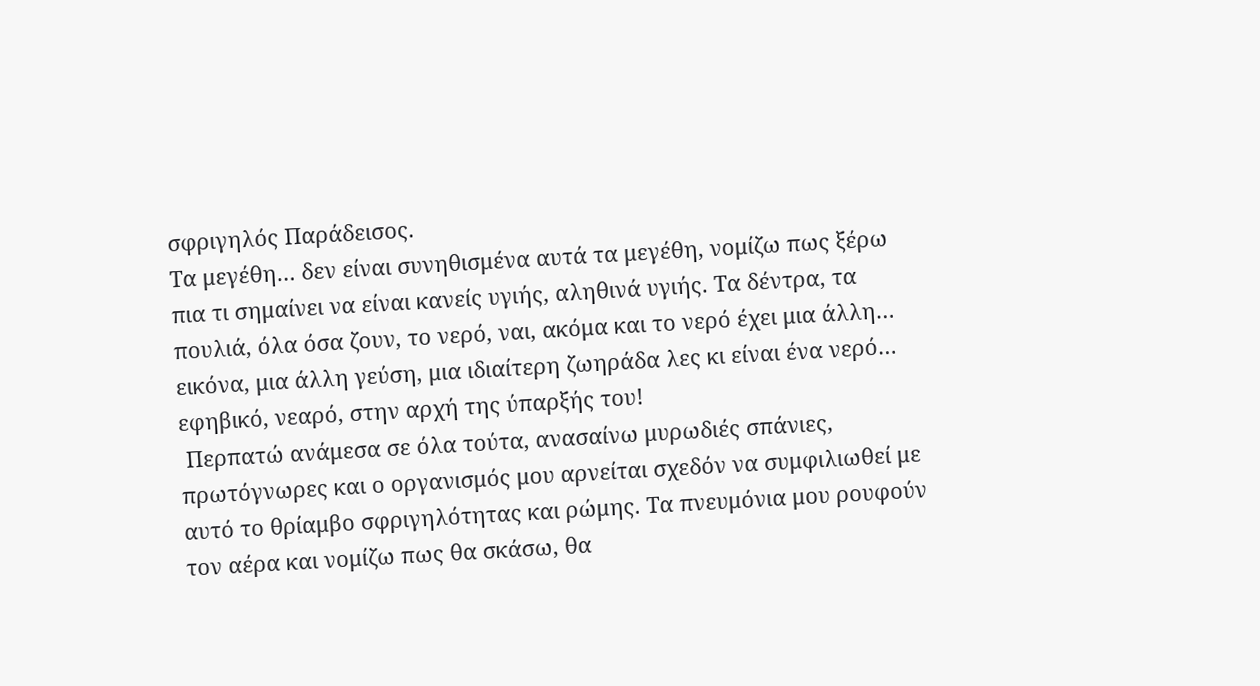σφριγηλός Παράδεισος.
Τα μεγέθη… δεν είναι συνηθισμένα αυτά τα μεγέθη, νομίζω πως ξέρω πια τι σημαίνει να είναι κανείς υγιής, αληθινά υγιής. Τα δέντρα, τα πουλιά, όλα όσα ζουν, το νερό, ναι, ακόμα και το νερό έχει μια άλλη… εικόνα, μια άλλη γεύση, μια ιδιαίτερη ζωηράδα λες κι είναι ένα νερό… εφηβικό, νεαρό, στην αρχή της ύπαρξής του!
 Περπατώ ανάμεσα σε όλα τούτα, ανασαίνω μυρωδιές σπάνιες, πρωτόγνωρες και ο οργανισμός μου αρνείται σχεδόν να συμφιλιωθεί με αυτό το θρίαμβο σφριγηλότητας και ρώμης. Τα πνευμόνια μου ρουφούν τον αέρα και νομίζω πως θα σκάσω, θα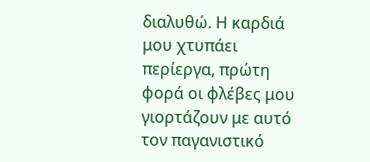διαλυθώ. Η καρδιά μου χτυπάει περίεργα, πρώτη φορά οι φλέβες μου γιορτάζουν με αυτό τον παγανιστικό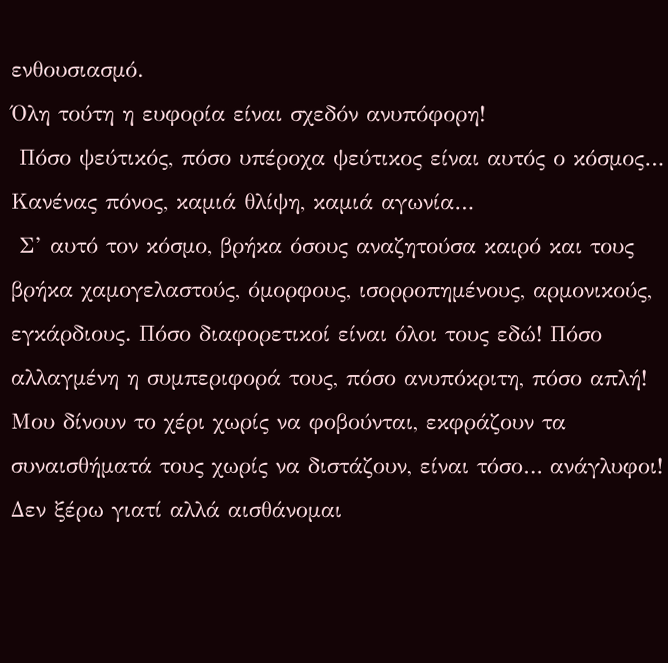ενθουσιασμό.
Όλη τούτη η ευφορία είναι σχεδόν ανυπόφορη!
 Πόσο ψεύτικός, πόσο υπέροχα ψεύτικος είναι αυτός ο κόσμος…
Κανένας πόνος, καμιά θλίψη, καμιά αγωνία…
 Σ’ αυτό τον κόσμο, βρήκα όσους αναζητούσα καιρό και τους βρήκα χαμογελαστούς, όμορφους, ισορροπημένους, αρμονικούς, εγκάρδιους. Πόσο διαφορετικοί είναι όλοι τους εδώ! Πόσο αλλαγμένη η συμπεριφορά τους, πόσο ανυπόκριτη, πόσο απλή! Μου δίνουν το χέρι χωρίς να φοβούνται, εκφράζουν τα συναισθήματά τους χωρίς να διστάζουν, είναι τόσο… ανάγλυφοι! Δεν ξέρω γιατί αλλά αισθάνομαι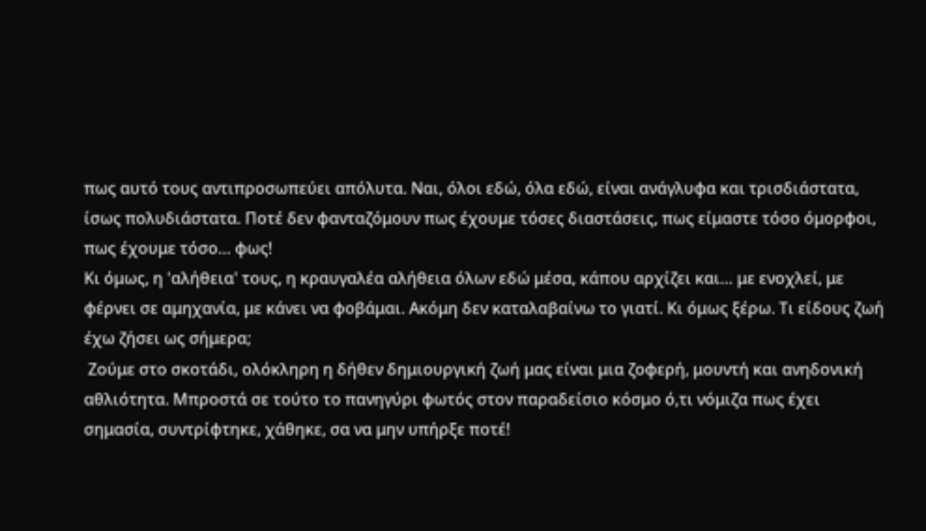πως αυτό τους αντιπροσωπεύει απόλυτα. Ναι, όλοι εδώ, όλα εδώ, είναι ανάγλυφα και τρισδιάστατα, ίσως πολυδιάστατα. Ποτέ δεν φανταζόμουν πως έχουμε τόσες διαστάσεις, πως είμαστε τόσο όμορφοι, πως έχουμε τόσο… φως!
Κι όμως, η 'αλήθεια' τους, η κραυγαλέα αλήθεια όλων εδώ μέσα, κάπου αρχίζει και… με ενοχλεί, με φέρνει σε αμηχανία, με κάνει να φοβάμαι. Ακόμη δεν καταλαβαίνω το γιατί. Κι όμως ξέρω. Τι είδους ζωή έχω ζήσει ως σήμερα;
 Ζούμε στο σκοτάδι, ολόκληρη η δήθεν δημιουργική ζωή μας είναι μια ζοφερή, μουντή και ανηδονική αθλιότητα. Μπροστά σε τούτο το πανηγύρι φωτός στον παραδείσιο κόσμο ό,τι νόμιζα πως έχει σημασία, συντρίφτηκε, χάθηκε, σα να μην υπήρξε ποτέ!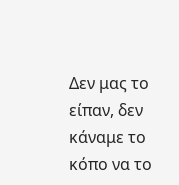Δεν μας το είπαν, δεν κάναμε το κόπο να το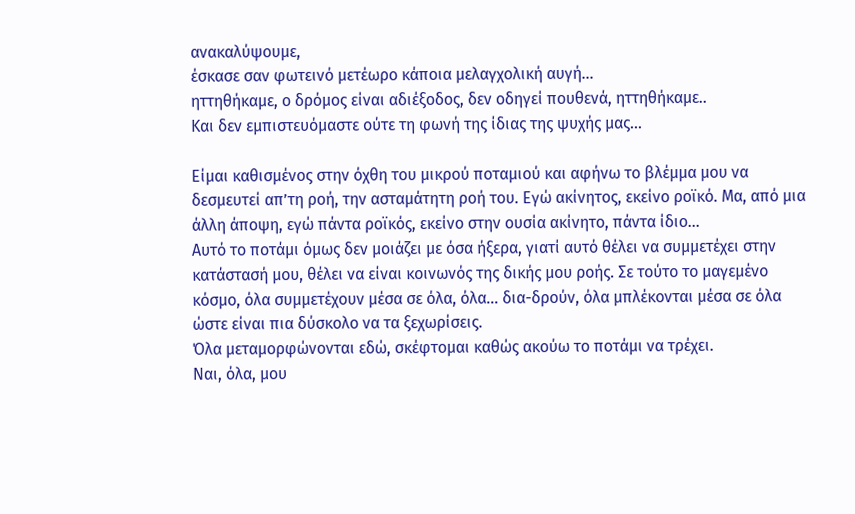ανακαλύψουμε,
έσκασε σαν φωτεινό μετέωρο κάποια μελαγχολική αυγή…
ηττηθήκαμε, ο δρόμος είναι αδιέξοδος, δεν οδηγεί πουθενά, ηττηθήκαμε..
Και δεν εμπιστευόμαστε ούτε τη φωνή της ίδιας της ψυχής μας…

Είμαι καθισμένος στην όχθη του μικρού ποταμιού και αφήνω το βλέμμα μου να δεσμευτεί απ’τη ροή, την ασταμάτητη ροή του. Εγώ ακίνητος, εκείνο ροϊκό. Μα, από μια άλλη άποψη, εγώ πάντα ροϊκός, εκείνο στην ουσία ακίνητο, πάντα ίδιο…
Αυτό το ποτάμι όμως δεν μοιάζει με όσα ήξερα, γιατί αυτό θέλει να συμμετέχει στην κατάστασή μου, θέλει να είναι κοινωνός της δικής μου ροής. Σε τούτο το μαγεμένο κόσμο, όλα συμμετέχουν μέσα σε όλα, όλα… δια-δρούν, όλα μπλέκονται μέσα σε όλα ώστε είναι πια δύσκολο να τα ξεχωρίσεις.
Όλα μεταμορφώνονται εδώ, σκέφτομαι καθώς ακούω το ποτάμι να τρέχει.
Ναι, όλα, μου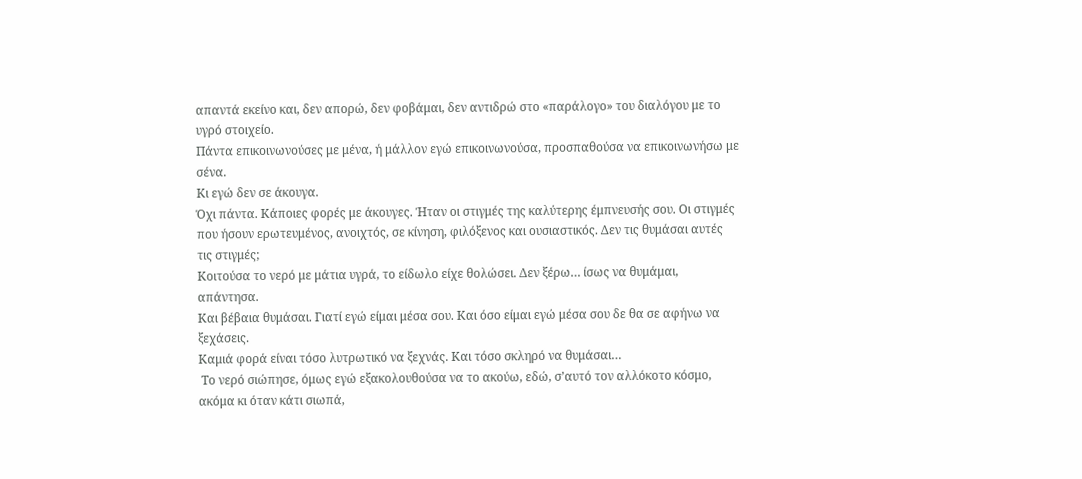απαντά εκείνο και, δεν απορώ, δεν φοβάμαι, δεν αντιδρώ στο «παράλογο» του διαλόγου με το υγρό στοιχείο.
Πάντα επικοινωνούσες με μένα, ή μάλλον εγώ επικοινωνούσα, προσπαθούσα να επικοινωνήσω με σένα.
Κι εγώ δεν σε άκουγα.
Όχι πάντα. Κάποιες φορές με άκουγες. Ήταν οι στιγμές της καλύτερης έμπνευσής σου. Οι στιγμές που ήσουν ερωτευμένος, ανοιχτός, σε κίνηση, φιλόξενος και ουσιαστικός. Δεν τις θυμάσαι αυτές τις στιγμές;
Κοιτούσα το νερό με μάτια υγρά, το είδωλο είχε θολώσει. Δεν ξέρω… ίσως να θυμάμαι, απάντησα.
Και βέβαια θυμάσαι. Γιατί εγώ είμαι μέσα σου. Και όσο είμαι εγώ μέσα σου δε θα σε αφήνω να ξεχάσεις.
Καμιά φορά είναι τόσο λυτρωτικό να ξεχνάς. Και τόσο σκληρό να θυμάσαι…
 Το νερό σιώπησε, όμως εγώ εξακολουθούσα να το ακούω, εδώ, σ’αυτό τον αλλόκοτο κόσμο, ακόμα κι όταν κάτι σιωπά,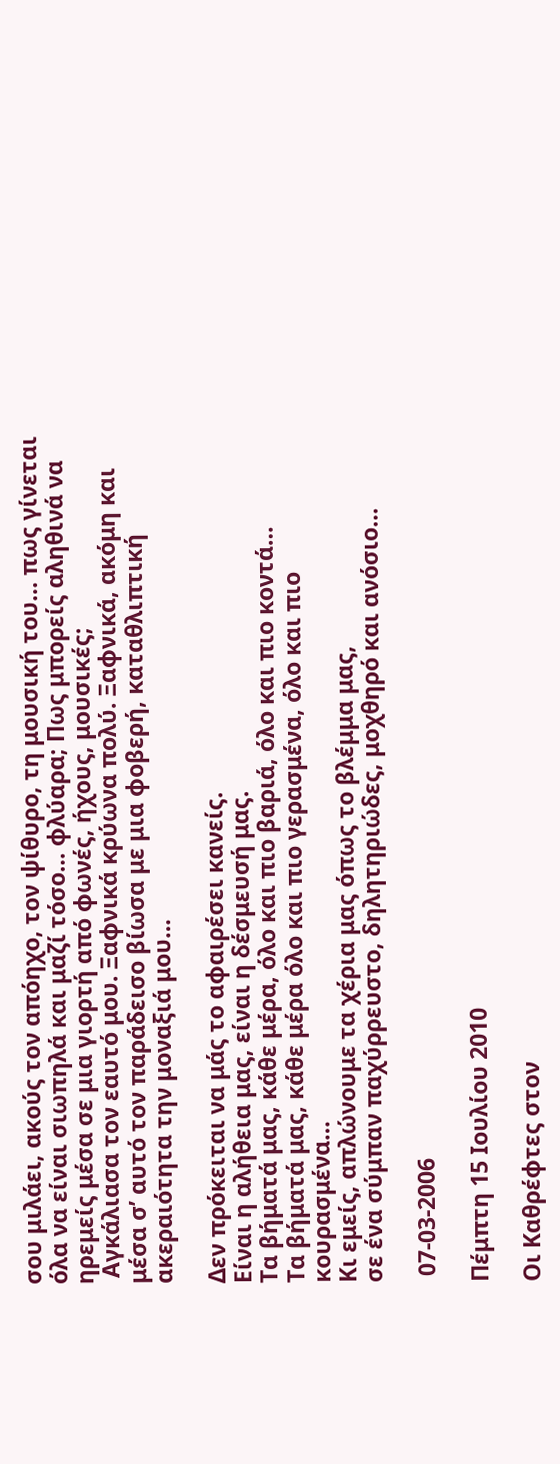σου μιλάει, ακούς τον απόηχο, τον ψίθυρο, τη μουσική του… πως γίνεται όλα να είναι σιωπηλά και μαζί τόσο… φλύαρα; Πως μπορείς αληθινά να ηρεμείς μέσα σε μια γιορτή από φωνές, ήχους, μουσικές;
 Αγκάλιασα τον εαυτό μου. Ξαφνικά κρύωνα πολύ. Ξαφνικά, ακόμη και μέσα σ’ αυτό τον παράδεισο βίωσα με μια φοβερή, καταθλιπτική ακεραιότητα την μοναξιά μου…

Δεν πρόκειται να μάς το αφαιρέσει κανείς.
Είναι η αλήθεια μας, είναι η δέσμευσή μας.
Τα βήματά μας, κάθε μέρα, όλο και πιο βαριά, όλο και πιο κοντά…
Τα βήματά μας, κάθε μέρα όλο και πιο γερασμένα, όλο και πιο κουρασμένα…
Κι εμείς, απλώνουμε τα χέρια μας όπως το βλέμμα μας,
σε ένα σύμπαν παχύρρευστο, δηλητηριώδες, μοχθηρό και ανόσιο…

 07-03-2006

Πέμπτη 15 Ιουλίου 2010

Oι Καθρέφτες στον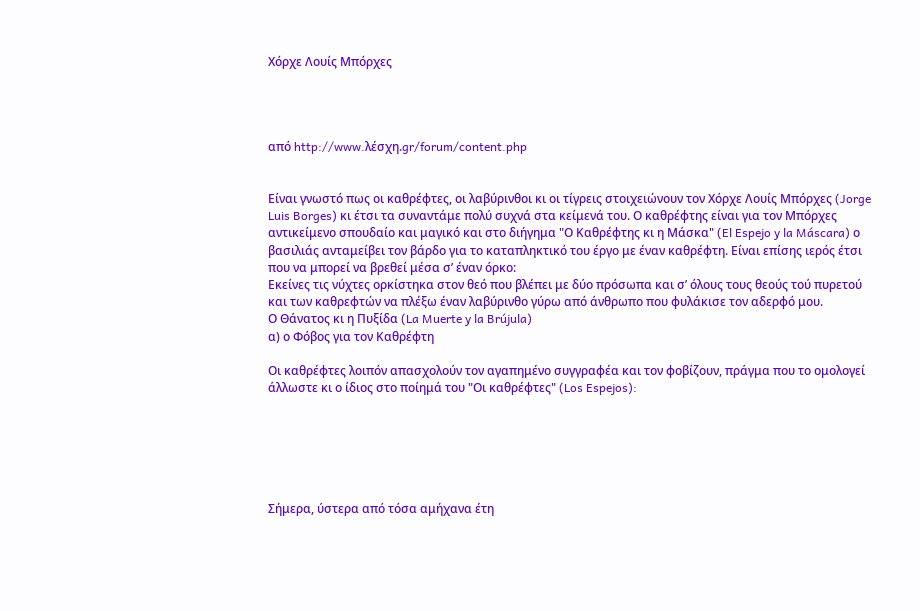Χόρχε Λουίς Μπόρχες




από http://www.λέσχη.gr/forum/content.php


Είναι γνωστό πως οι καθρέφτες, οι λαβύρινθοι κι οι τίγρεις στοιχειώνουν τον Χόρχε Λουίς Μπόρχες (Jorge Luis Borges) κι έτσι τα συναντάμε πολύ συχνά στα κείμενά του. Ο καθρέφτης είναι για τον Μπόρχες αντικείμενο σπουδαίο και μαγικό και στο διήγημα "Ο Καθρέφτης κι η Μάσκα" (El Espejo y la Máscara) ο βασιλιάς ανταμείβει τον βάρδο για το καταπληκτικό του έργο με έναν καθρέφτη. Είναι επίσης ιερός έτσι που να μπορεί να βρεθεί μέσα σ’ έναν όρκο:
Εκείνες τις νύχτες ορκίστηκα στον θεό που βλέπει με δύο πρόσωπα και σ’ όλους τους θεούς τού πυρετού και των καθρεφτών να πλέξω έναν λαβύρινθο γύρω από άνθρωπο που φυλάκισε τον αδερφό μου.
Ο Θάνατος κι η Πυξίδα (La Muerte y la Brújula)
α) ο Φόβος για τον Καθρέφτη

Οι καθρέφτες λοιπόν απασχολούν τον αγαπημένο συγγραφέα και τον φοβίζουν, πράγμα που το ομολογεί άλλωστε κι ο ίδιος στο ποίημά του "Οι καθρέφτες" (Los Espejos):






Σήμερα, ύστερα από τόσα αμήχανα έτη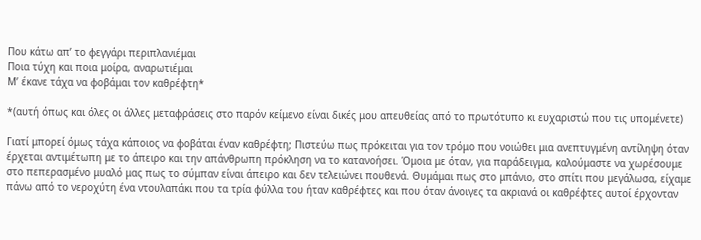Που κάτω απ’ το φεγγάρι περιπλανιέμαι
Ποια τύχη και ποια μοίρα, αναρωτιέμαι
Μ’ έκανε τάχα να φοβάμαι τον καθρέφτη*

*(αυτή όπως και όλες οι άλλες μεταφράσεις στο παρόν κείμενο είναι δικές μου απευθείας από το πρωτότυπο κι ευχαριστώ που τις υπομένετε)

Γιατί μπορεί όμως τάχα κάποιος να φοβάται έναν καθρέφτη; Πιστεύω πως πρόκειται για τον τρόμο που νοιώθει μια ανεπτυγμένη αντίληψη όταν έρχεται αντιμέτωπη με το άπειρο και την απάνθρωπη πρόκληση να το κατανοήσει. Όμοια με όταν, για παράδειγμα, καλούμαστε να χωρέσουμε στο πεπερασμένο μυαλό μας πως το σύμπαν είναι άπειρο και δεν τελειώνει πουθενά. Θυμάμαι πως στο μπάνιο, στο σπίτι που μεγάλωσα, είχαμε πάνω από το νεροχύτη ένα ντουλαπάκι που τα τρία φύλλα του ήταν καθρέφτες και που όταν άνοιγες τα ακριανά οι καθρέφτες αυτοί έρχονταν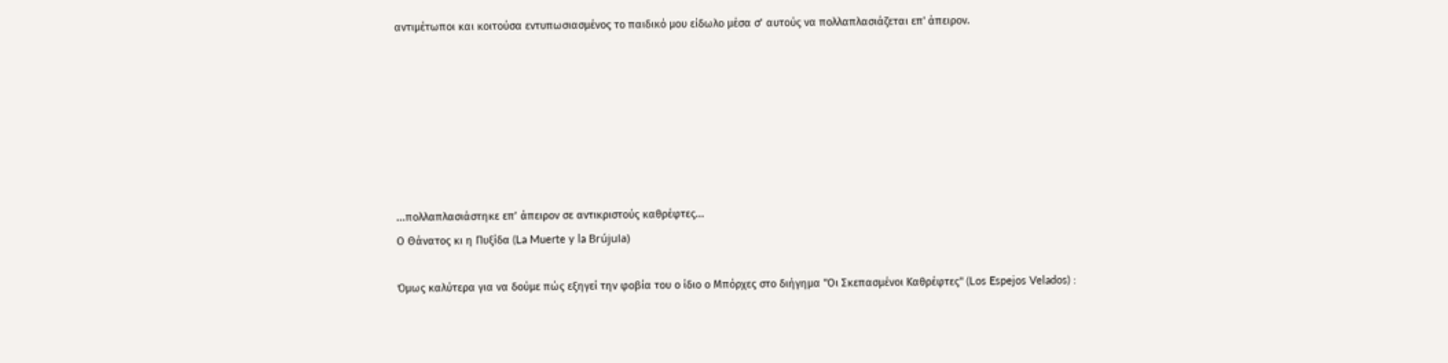αντιμέτωποι και κοιτούσα εντυπωσιασμένος το παιδικό μου είδωλο μέσα σ’ αυτούς να πολλαπλασιάζεται επ' άπειρον.







...πολλαπλασιάστηκε επ’ άπειρον σε αντικριστούς καθρέφτες...
Ο Θάνατος κι η Πυξίδα (La Muerte y la Brújula)

Όμως καλύτερα για να δούμε πώς εξηγεί την φοβία του ο ίδιο ο Μπόρχες στο διήγημα "Οι Σκεπασμένοι Καθρέφτες" (Los Espejos Velados) :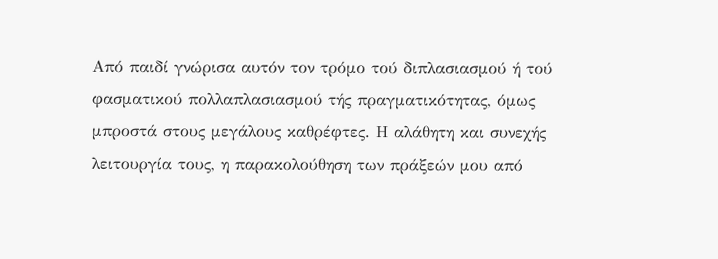Από παιδί γνώρισα αυτόν τον τρόμο τού διπλασιασμού ή τού φασματικού πολλαπλασιασμού τής πραγματικότητας, όμως μπροστά στους μεγάλους καθρέφτες. Η αλάθητη και συνεχής λειτουργία τους, η παρακολούθηση των πράξεών μου από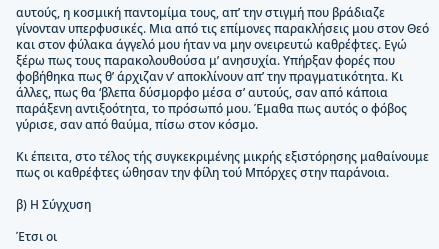αυτούς, η κοσμική παντομίμα τους, απ’ την στιγμή που βράδιαζε γίνονταν υπερφυσικές. Μια από τις επίμονες παρακλήσεις μου στον Θεό και στον φύλακα άγγελό μου ήταν να μην ονειρευτώ καθρέφτες. Εγώ ξέρω πως τους παρακολουθούσα μ’ ανησυχία. Υπήρξαν φορές που φοβήθηκα πως θ’ άρχιζαν ν’ αποκλίνουν απ’ την πραγματικότητα. Κι άλλες, πως θα ‘βλεπα δύσμορφο μέσα σ’ αυτούς, σαν από κάποια παράξενη αντιξοότητα, το πρόσωπό μου. Έμαθα πως αυτός ο φόβος γύρισε, σαν από θαύμα, πίσω στον κόσμο.

Κι έπειτα, στο τέλος τής συγκεκριμένης μικρής εξιστόρησης μαθαίνουμε πως οι καθρέφτες ώθησαν την φίλη τού Μπόρχες στην παράνοια.

β) Η Σύγχυση

Έτσι οι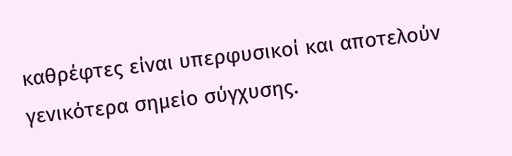καθρέφτες είναι υπερφυσικοί και αποτελούν γενικότερα σημείο σύγχυσης.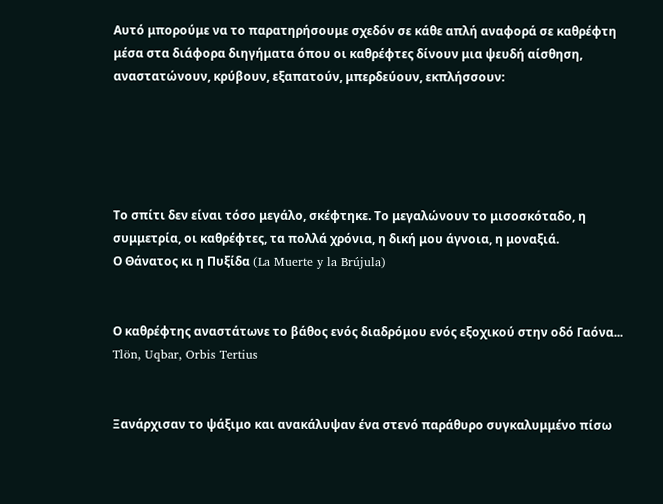Αυτό μπορούμε να το παρατηρήσουμε σχεδόν σε κάθε απλή αναφορά σε καθρέφτη μέσα στα διάφορα διηγήματα όπου οι καθρέφτες δίνουν μια ψευδή αίσθηση, αναστατώνουν, κρύβουν, εξαπατούν, μπερδεύουν, εκπλήσσουν:





Το σπίτι δεν είναι τόσο μεγάλο, σκέφτηκε. Το μεγαλώνουν το μισοσκόταδο, η συμμετρία, οι καθρέφτες, τα πολλά χρόνια, η δική μου άγνοια, η μοναξιά.
Ο Θάνατος κι η Πυξίδα (La Muerte y la Brújula)


Ο καθρέφτης αναστάτωνε το βάθος ενός διαδρόμου ενός εξοχικού στην οδό Γαόνα...
Tlön, Uqbar, Orbis Tertius


Ξανάρχισαν το ψάξιμο και ανακάλυψαν ένα στενό παράθυρο συγκαλυμμένο πίσω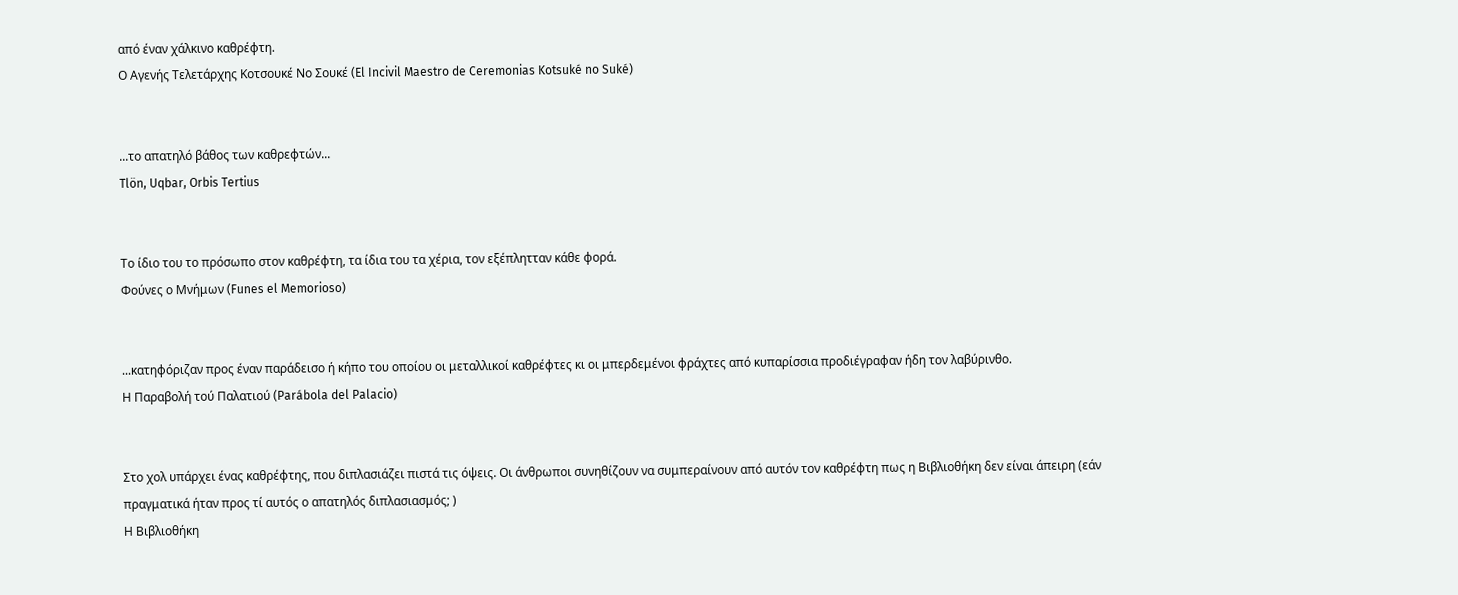από έναν χάλκινο καθρέφτη.
Ο Αγενής Τελετάρχης Κοτσουκέ Νο Σουκέ (El Incivil Maestro de Ceremonias Kotsuké no Suké)


...το απατηλό βάθος των καθρεφτών...
Tlön, Uqbar, Orbis Tertius


Το ίδιο του το πρόσωπο στον καθρέφτη, τα ίδια του τα χέρια, τον εξέπλητταν κάθε φορά.
Φούνες ο Μνήμων (Funes el Memorioso)


...κατηφόριζαν προς έναν παράδεισο ή κήπο του οποίου οι μεταλλικοί καθρέφτες κι οι μπερδεμένοι φράχτες από κυπαρίσσια προδιέγραφαν ήδη τον λαβύρινθο.
Η Παραβολή τού Παλατιού (Parábola del Palacio)


Στο χολ υπάρχει ένας καθρέφτης, που διπλασιάζει πιστά τις όψεις. Οι άνθρωποι συνηθίζουν να συμπεραίνουν από αυτόν τον καθρέφτη πως η Βιβλιοθήκη δεν είναι άπειρη (εάν πραγματικά ήταν προς τί αυτός ο απατηλός διπλασιασμός; )
Η Βιβλιοθήκη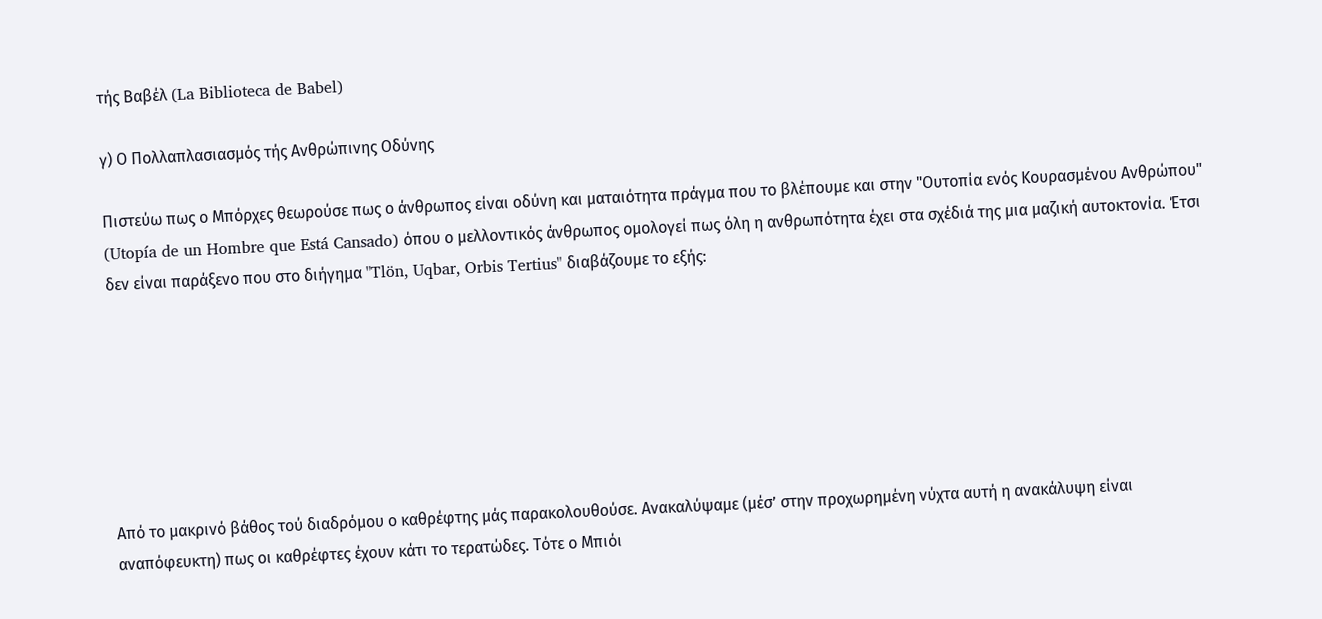τής Βαβέλ (La Biblioteca de Babel)

γ) Ο Πολλαπλασιασμός τής Ανθρώπινης Οδύνης

Πιστεύω πως ο Μπόρχες θεωρούσε πως ο άνθρωπος είναι οδύνη και ματαιότητα πράγμα που το βλέπουμε και στην "Ουτοπία ενός Κουρασμένου Ανθρώπου" (Utopía de un Hombre que Está Cansado) όπου ο μελλοντικός άνθρωπος ομολογεί πως όλη η ανθρωπότητα έχει στα σχέδιά της μια μαζική αυτοκτονία. Έτσι δεν είναι παράξενο που στο διήγημα "Tlön, Uqbar, Orbis Tertius" διαβάζουμε το εξής:







Από το μακρινό βάθος τού διαδρόμου ο καθρέφτης μάς παρακολουθούσε. Ανακαλύψαμε (μέσ’ στην προχωρημένη νύχτα αυτή η ανακάλυψη είναι αναπόφευκτη) πως οι καθρέφτες έχουν κάτι το τερατώδες. Τότε ο Μπιόι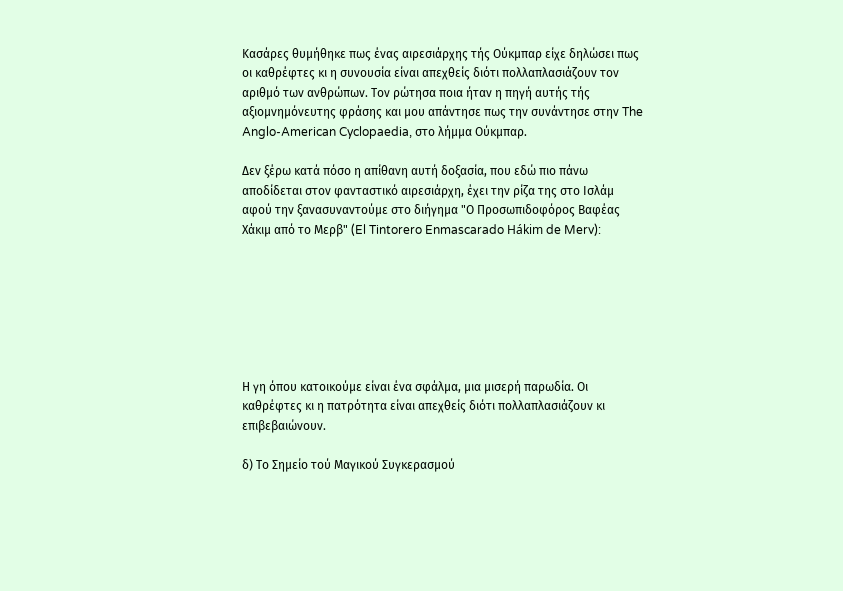Κασάρες θυμήθηκε πως ένας αιρεσιάρχης τής Ούκμπαρ είχε δηλώσει πως οι καθρέφτες κι η συνουσία είναι απεχθείς διότι πολλαπλασιάζουν τον αριθμό των ανθρώπων. Τον ρώτησα ποια ήταν η πηγή αυτής τής αξιομνημόνευτης φράσης και μου απάντησε πως την συνάντησε στην The Anglo-American Cyclopaedia, στο λήμμα Ούκμπαρ.

Δεν ξέρω κατά πόσο η απίθανη αυτή δοξασία, που εδώ πιο πάνω αποδίδεται στον φανταστικό αιρεσιάρχη, έχει την ρίζα της στο Ισλάμ αφού την ξανασυναντούμε στο διήγημα "Ο Προσωπιδοφόρος Βαφέας Χάκιμ από το Μερβ" (El Tintorero Enmascarado Hákim de Merv):







Η γη όπου κατοικούμε είναι ένα σφάλμα, μια μισερή παρωδία. Οι καθρέφτες κι η πατρότητα είναι απεχθείς διότι πολλαπλασιάζουν κι επιβεβαιώνουν.

δ) Το Σημείο τού Μαγικού Συγκερασμού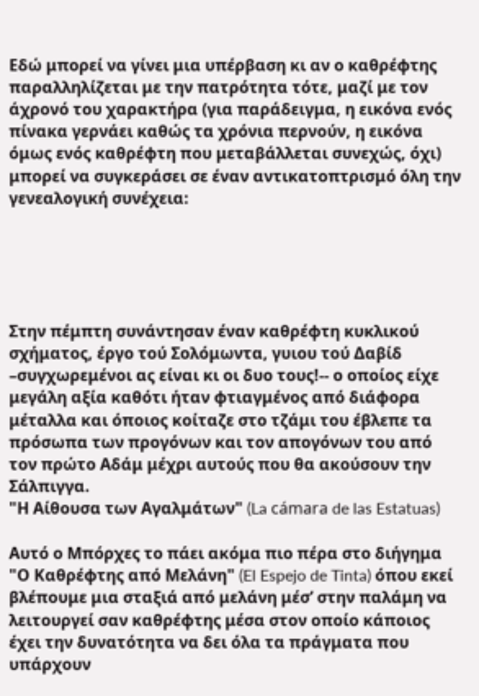Εδώ μπορεί να γίνει μια υπέρβαση κι αν ο καθρέφτης παραλληλίζεται με την πατρότητα τότε, μαζί με τον άχρονό του χαρακτήρα (για παράδειγμα, η εικόνα ενός πίνακα γερνάει καθώς τα χρόνια περνούν, η εικόνα όμως ενός καθρέφτη που μεταβάλλεται συνεχώς, όχι) μπορεί να συγκεράσει σε έναν αντικατοπτρισμό όλη την γενεαλογική συνέχεια:





Στην πέμπτη συνάντησαν έναν καθρέφτη κυκλικού σχήματος, έργο τού Σολόμωντα, γυιου τού Δαβίδ –συγχωρεμένοι ας είναι κι οι δυο τους!-- ο οποίος είχε μεγάλη αξία καθότι ήταν φτιαγμένος από διάφορα μέταλλα και όποιος κοίταζε στο τζάμι του έβλεπε τα πρόσωπα των προγόνων και τον απογόνων του από τον πρώτο Αδάμ μέχρι αυτούς που θα ακούσουν την Σάλπιγγα.
"Η Αίθουσα των Αγαλμάτων" (La cámara de las Estatuas)

Αυτό ο Μπόρχες το πάει ακόμα πιο πέρα στο διήγημα "Ο Καθρέφτης από Μελάνη" (El Espejo de Tinta) όπου εκεί βλέπουμε μια σταξιά από μελάνη μέσ’ στην παλάμη να λειτουργεί σαν καθρέφτης μέσα στον οποίο κάποιος έχει την δυνατότητα να δει όλα τα πράγματα που υπάρχουν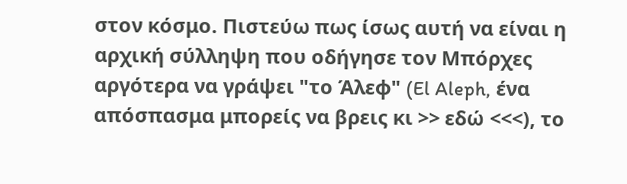στον κόσμο. Πιστεύω πως ίσως αυτή να είναι η αρχική σύλληψη που οδήγησε τον Μπόρχες αργότερα να γράψει "το Άλεφ" (El Aleph, ένα απόσπασμα μπορείς να βρεις κι >> εδώ <<<), το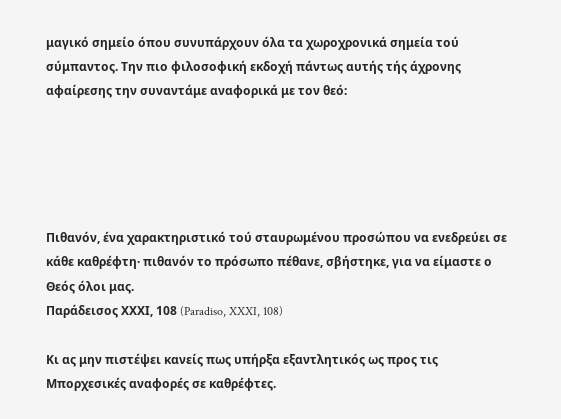μαγικό σημείο όπου συνυπάρχουν όλα τα χωροχρονικά σημεία τού σύμπαντος. Την πιο φιλοσοφική εκδοχή πάντως αυτής τής άχρονης αφαίρεσης την συναντάμε αναφορικά με τον θεό:





Πιθανόν, ένα χαρακτηριστικό τού σταυρωμένου προσώπου να ενεδρεύει σε κάθε καθρέφτη· πιθανόν το πρόσωπο πέθανε, σβήστηκε, για να είμαστε ο Θεός όλοι μας.
Παράδεισος ΧΧΧΙ, 108 (Paradiso, XXXI, 108)

Κι ας μην πιστέψει κανείς πως υπήρξα εξαντλητικός ως προς τις Μπορχεσικές αναφορές σε καθρέφτες.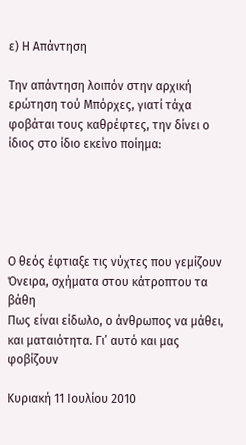ε) Η Απάντηση

Την απάντηση λοιπόν στην αρχική ερώτηση τού Μπόρχες, γιατί τάχα φοβάται τους καθρέφτες, την δίνει ο ίδιος στο ίδιο εκείνο ποίημα:





Ο θεός έφτιαξε τις νύχτες που γεμίζουν
Όνειρα, σχήματα στου κάτροπτου τα βάθη
Πως είναι είδωλο, ο άνθρωπος να μάθει,
και ματαιότητα. Γι’ αυτό και μας φοβίζουν

Κυριακή 11 Ιουλίου 2010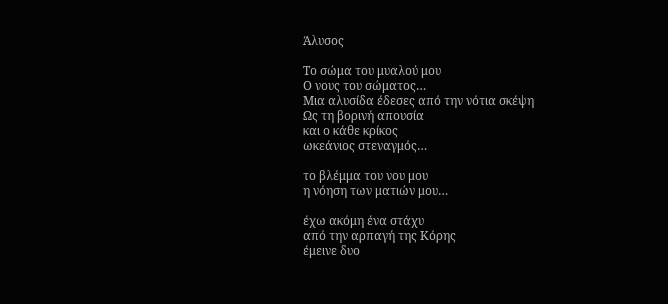Άλυσος

Το σώμα του μυαλού μου
Ο νους του σώματος…
Μια αλυσίδα έδεσες από την νότια σκέψη
Ως τη βορινή απουσία
και ο κάθε κρίκος
ωκεάνιος στεναγμός…

το βλέμμα του νου μου
η νόηση των ματιών μου…

έχω ακόμη ένα στάχυ
από την αρπαγή της Κόρης
έμεινε δυο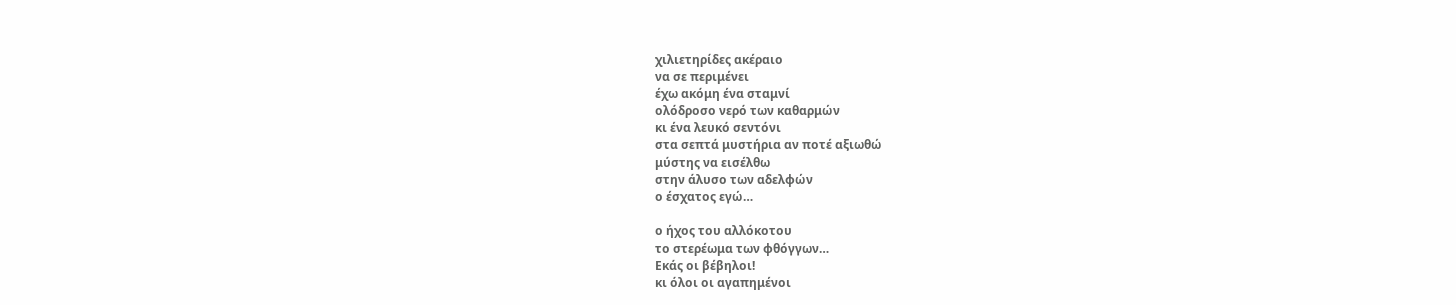χιλιετηρίδες ακέραιο
να σε περιμένει
έχω ακόμη ένα σταμνί
ολόδροσο νερό των καθαρμών
κι ένα λευκό σεντόνι
στα σεπτά μυστήρια αν ποτέ αξιωθώ
μύστης να εισέλθω
στην άλυσο των αδελφών
ο έσχατος εγώ…

ο ήχος του αλλόκοτου
το στερέωμα των φθόγγων…
Εκάς οι βέβηλοι!
κι όλοι οι αγαπημένοι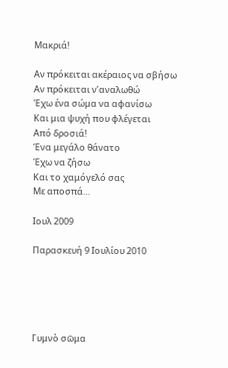Μακριά!

Αν πρόκειται ακέραιος να σβήσω
Αν πρόκειται ν’αναλωθώ
Έχω ένα σώμα να αφανίσω
Και μια ψυχή που φλέγεται
Από δροσιά!
Ένα μεγάλο θάνατο
Έχω να ζήσω
Και το χαμόγελό σας
Με αποσπά…

Ιουλ 2009

Παρασκευή 9 Ιουλίου 2010





Γυμνὸ σῶμα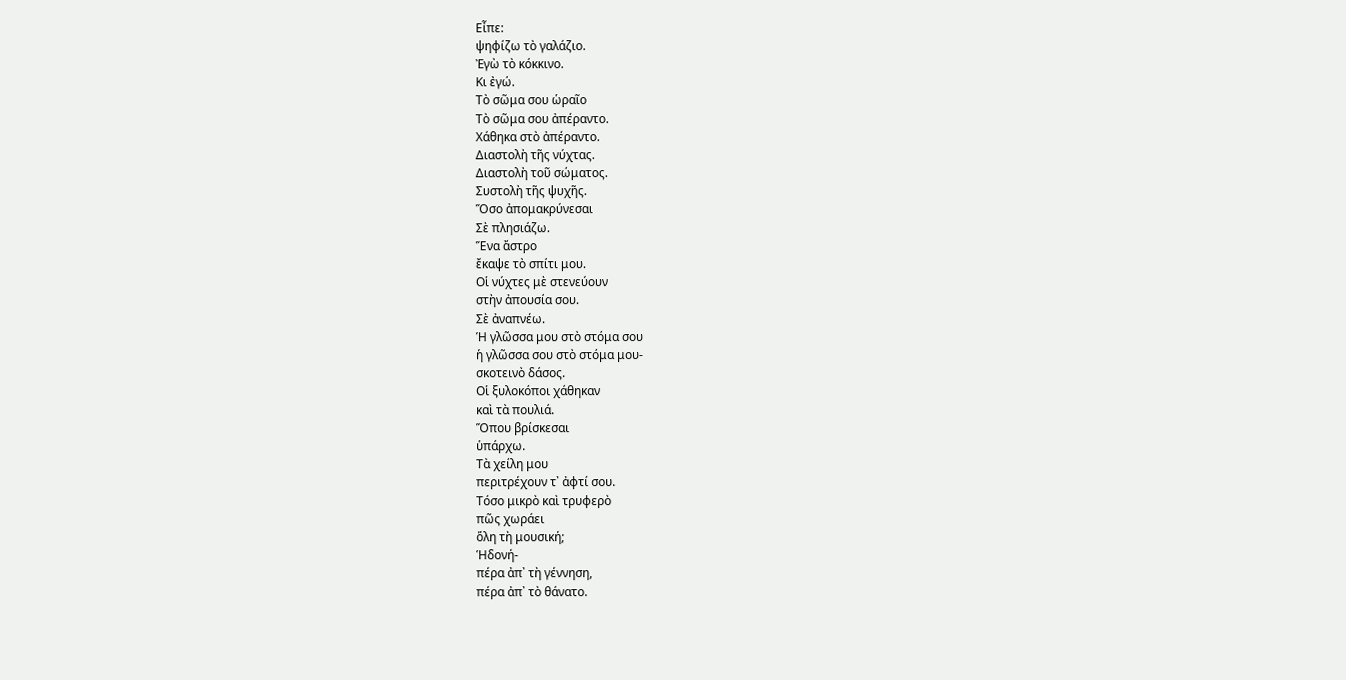Εἶπε:
ψηφίζω τὸ γαλάζιο.
Ἐγὼ τὸ κόκκινο.
Κι ἐγώ.
Τὸ σῶμα σου ὡραῖο
Τὸ σῶμα σου ἀπέραντο.
Χάθηκα στὸ ἀπέραντο.
Διαστολὴ τῆς νύχτας.
Διαστολὴ τοῦ σώματος.
Συστολὴ τῆς ψυχῆς.
Ὅσο ἀπομακρύνεσαι
Σὲ πλησιάζω.
Ἕνα ἄστρο
ἔκαψε τὸ σπίτι μου.
Οἱ νύχτες μὲ στενεύουν
στὴν ἀπουσία σου.
Σὲ ἀναπνέω.
Ἡ γλῶσσα μου στὸ στόμα σου
ἡ γλῶσσα σου στὸ στόμα μου-
σκοτεινὸ δάσος.
Οἱ ξυλοκόποι χάθηκαν
καὶ τὰ πουλιά.
Ὅπου βρίσκεσαι
ὑπάρχω.
Τὰ χείλη μου
περιτρέχουν τ᾿ ἀφτί σου.
Τόσο μικρὸ καὶ τρυφερὸ
πῶς χωράει
ὅλη τὴ μουσική;
Ἡδονή-
πέρα ἀπ᾿ τὴ γέννηση,
πέρα ἀπ᾿ τὸ θάνατο.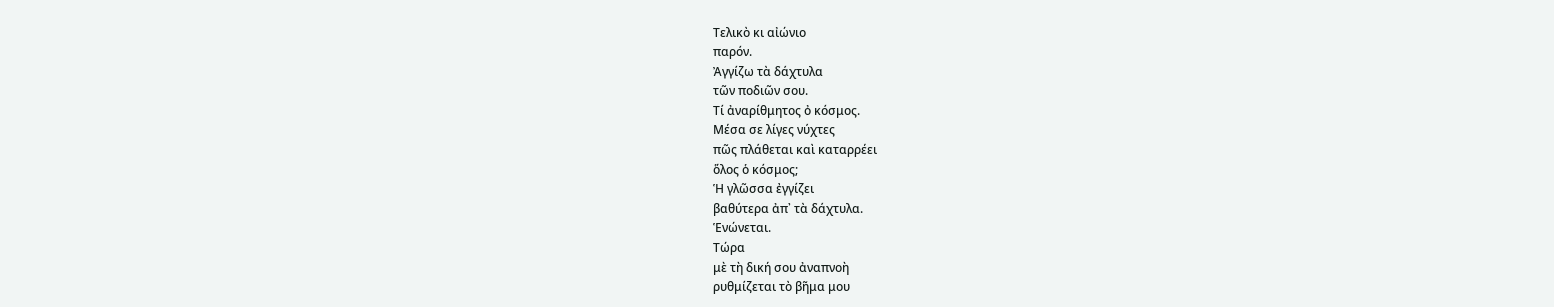Τελικὸ κι αἰώνιο
παρόν.
Ἀγγίζω τὰ δάχτυλα
τῶν ποδιῶν σου.
Τί ἀναρίθμητος ὀ κόσμος.
Μέσα σε λίγες νύχτες
πῶς πλάθεται καὶ καταρρέει
ὅλος ὁ κόσμος;
Ἡ γλῶσσα ἐγγίζει
βαθύτερα ἀπ᾿ τὰ δάχτυλα.
Ἑνώνεται.
Τώρα
μὲ τὴ δική σου ἀναπνοὴ
ρυθμίζεται τὸ βῆμα μου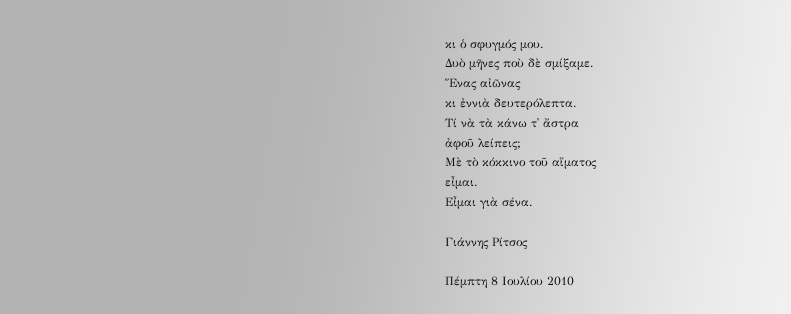κι ὁ σφυγμός μου.
Δυὸ μῆνες ποὺ δὲ σμίξαμε.
Ἕνας αἰῶνας
κι ἐννιὰ δευτερόλεπτα.
Τί νὰ τὰ κάνω τ᾿ ἄστρα
ἀφοῦ λείπεις;
Μὲ τὸ κόκκινο τοῦ αἵματος
εἶμαι.
Εἶμαι γιὰ σένα.

Γιάννης Ρίτσος

Πέμπτη 8 Ιουλίου 2010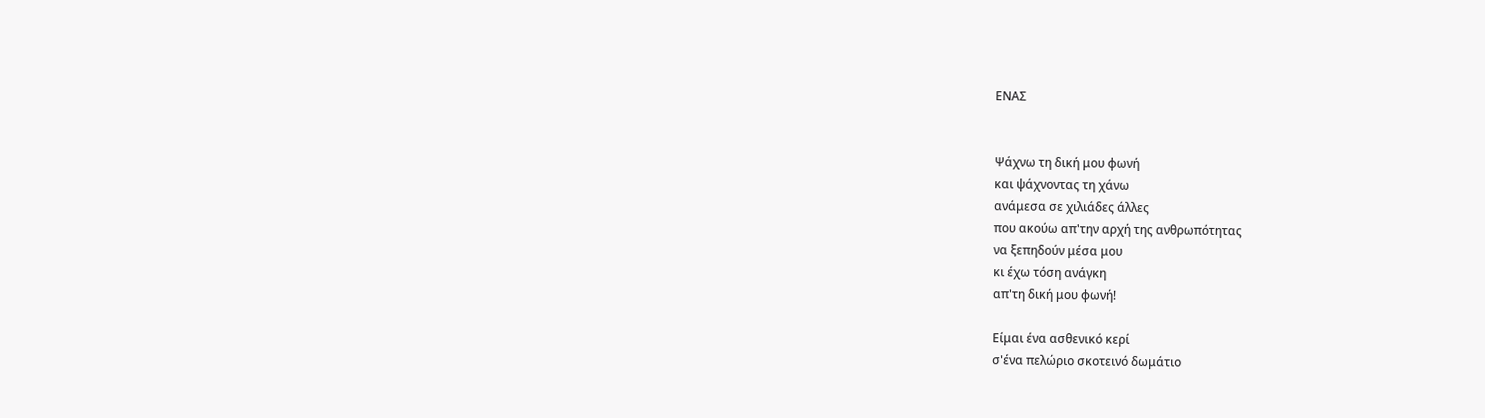ΕΝΑΣ


Ψάχνω τη δική μου φωνή
και ψάχνοντας τη χάνω
ανάμεσα σε χιλιάδες άλλες
που ακούω απ'την αρχή της ανθρωπότητας
να ξεπηδούν μέσα μου
κι έχω τόση ανάγκη
απ'τη δική μου φωνή!

Είμαι ένα ασθενικό κερί
σ'ένα πελώριο σκοτεινό δωμάτιο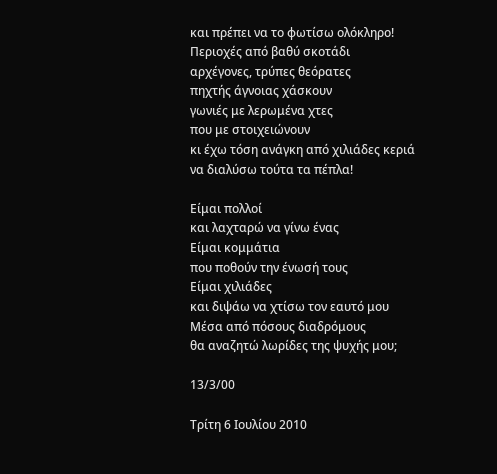και πρέπει να το φωτίσω ολόκληρο!
Περιοχές από βαθύ σκοτάδι
αρχέγονες, τρύπες θεόρατες
πηχτής άγνοιας χάσκουν
γωνιές με λερωμένα χτες
που με στοιχειώνουν
κι έχω τόση ανάγκη από χιλιάδες κεριά
να διαλύσω τούτα τα πέπλα!

Είμαι πολλοί
και λαχταρώ να γίνω ένας
Είμαι κομμάτια
που ποθούν την ένωσή τους
Είμαι χιλιάδες
και διψάω να χτίσω τον εαυτό μου
Μέσα από πόσους διαδρόμους
θα αναζητώ λωρίδες της ψυχής μου;

13/3/00

Τρίτη 6 Ιουλίου 2010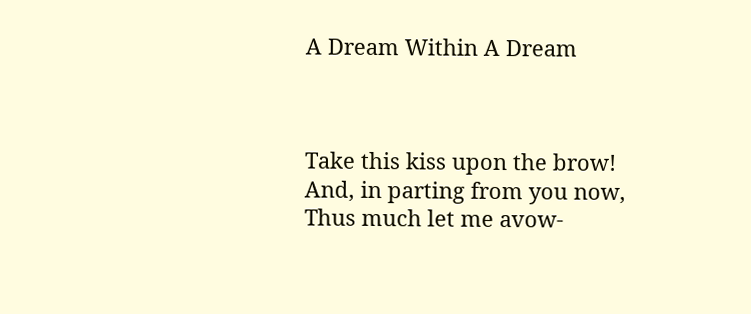A Dream Within A Dream



Take this kiss upon the brow!
And, in parting from you now,
Thus much let me avow-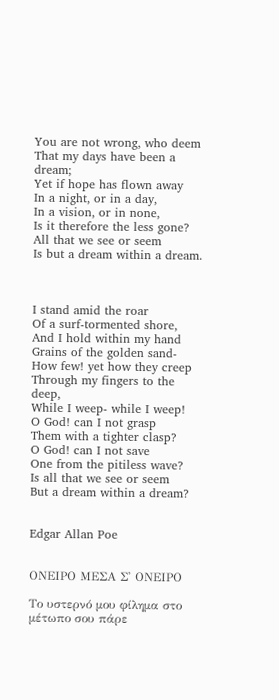You are not wrong, who deem
That my days have been a dream;
Yet if hope has flown away
In a night, or in a day,
In a vision, or in none,
Is it therefore the less gone?
All that we see or seem
Is but a dream within a dream.



I stand amid the roar
Of a surf-tormented shore,
And I hold within my hand
Grains of the golden sand-
How few! yet how they creep
Through my fingers to the deep,
While I weep- while I weep!
O God! can I not grasp
Them with a tighter clasp?
O God! can I not save
One from the pitiless wave?
Is all that we see or seem
But a dream within a dream?


Edgar Allan Poe


ΟΝΕΙΡΟ ΜΕΣΑ Σ' ΟΝΕΙΡΟ

Το υστερνό μου φίλημα στο μέτωπο σου πάρε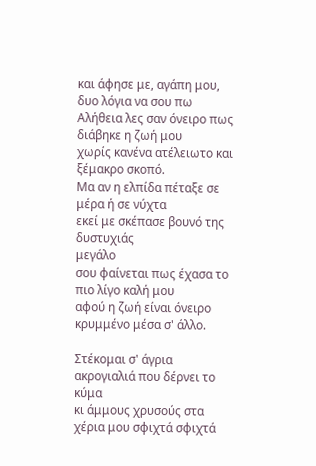και άφησε με, αγάπη μου, δυο λόγια να σου πω
Αλήθεια λες σαν όνειρο πως διάβηκε η ζωή μου
χωρίς κανένα ατέλειωτο και ξέμακρο σκοπό.
Μα αν η ελπίδα πέταξε σε μέρα ή σε νύχτα
εκεί με σκέπασε βουνό της δυστυχιάς
μεγάλο
σου φαίνεται πως έχασα το πιο λίγο καλή μου
αφού η ζωή είναι όνειρο κρυμμένο μέσα σ' άλλο.

Στέκομαι σ' άγρια ακρογιαλιά που δέρνει το κύμα
κι άμμους χρυσούς στα χέρια μου σφιχτά σφιχτά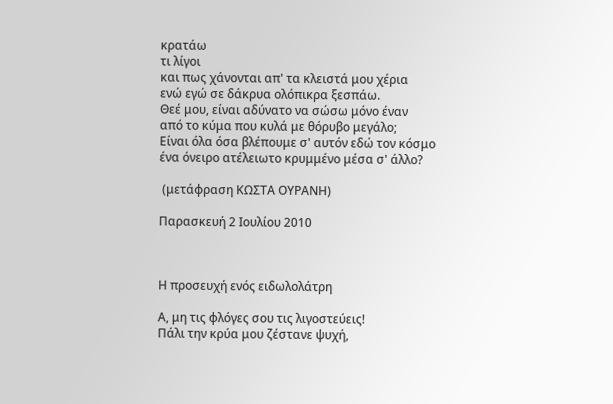κρατάω
τι λίγοι
και πως χάνονται απ' τα κλειστά μου χέρια
ενώ εγώ σε δάκρυα ολόπικρα ξεσπάω.
Θεέ μου, είναι αδύνατο να σώσω μόνο έναν
από το κύμα που κυλά με θόρυβο μεγάλο;
Είναι όλα όσα βλέπουμε σ' αυτόν εδώ τον κόσμο
ένα όνειρο ατέλειωτο κρυμμένο μέσα σ' άλλο?

 (μετάφραση ΚΩΣΤΑ ΟΥΡΑΝΗ)

Παρασκευή 2 Ιουλίου 2010



Η προσευχή ενός ειδωλολάτρη

Α, μη τις φλόγες σου τις λιγοστεύεις!
Πάλι την κρύα μου ζέστανε ψυχή,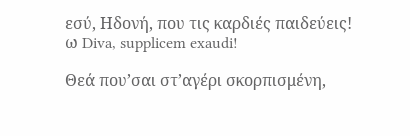εσύ, Ηδονή, που τις καρδιές παιδεύεις!
ω Diva, supplicem exaudi!

Θεά που’σαι στ’αγέρι σκορπισμένη,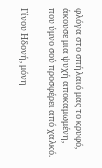φλόγα στο σπήλαιό μας το κρυφό,
άκουσε μια ψυχή αποκαμωμένη,
που ύμνο σού προσφέρει από χαλκό.

Γίνου Ηδονή, μόνη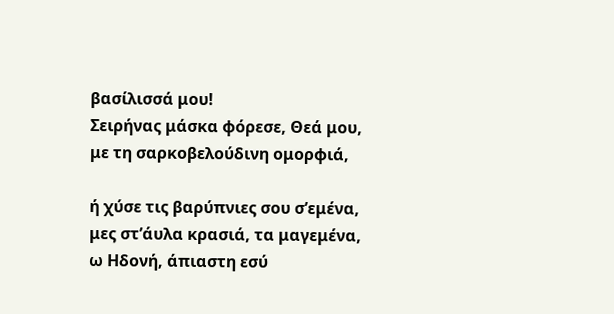βασίλισσά μου!
Σειρήνας μάσκα φόρεσε, Θεά μου,
με τη σαρκοβελούδινη ομορφιά,

ή χύσε τις βαρύπνιες σου σ’εμένα,
μες στ’άυλα κρασιά, τα μαγεμένα,
ω Ηδονή, άπιαστη εσύ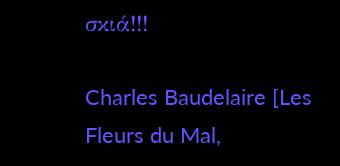σκιά!!!

Charles Baudelaire [Les Fleurs du Mal,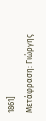1861]
Μετάφραση: Γιώργης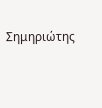Σημηριώτης